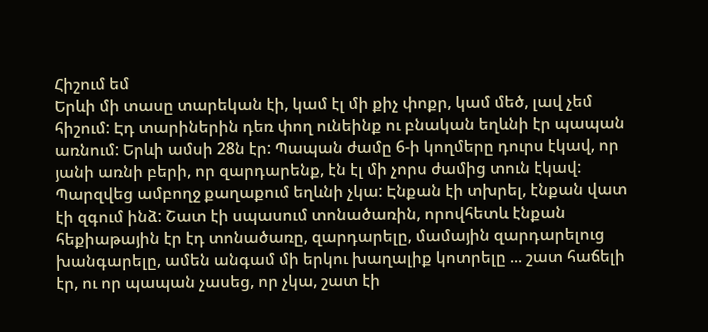Հիշում եմ
Երևի մի տասը տարեկան էի, կամ էլ մի քիչ փոքր, կամ մեծ, լավ չեմ հիշում: Էդ տարիներին դեռ փող ունեինք ու բնական եղևնի էր պապան առնում: Երևի ամսի 28ն էր: Պապան ժամը 6-ի կողմերը դուրս էկավ, որ յանի առնի բերի, որ զարդարենք, էն էլ մի չորս ժամից տուն էկավ: Պարզվեց ամբողջ քաղաքում եղևնի չկա: Էնքան էի տխրել, էնքան վատ էի զգում ինձ: Շատ էի սպասում տոնածառին, որովհետև էնքան հեքիաթային էր էդ տոնածառը, զարդարելը, մամային զարդարելուց խանգարելը, ամեն անգամ մի երկու խաղալիք կոտրելը ... շատ հաճելի էր, ու որ պապան չասեց, որ չկա, շատ էի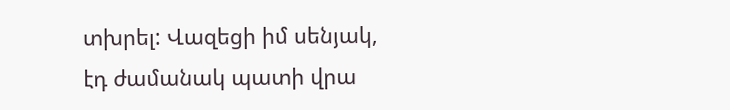տխրել: Վազեցի իմ սենյակ, էդ ժամանակ պատի վրա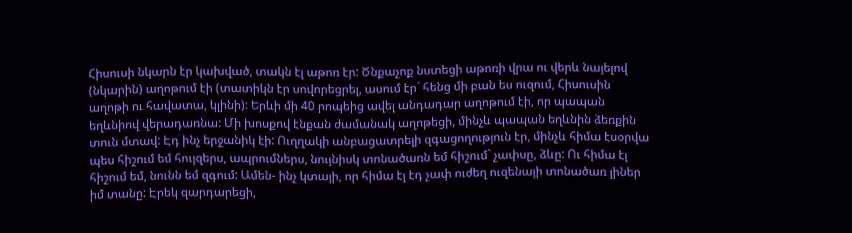Հիսուսի նկարն էր կախված, տակն էլ աթոռ էր: Ծնքաչոք նստեցի աթոռի վրա ու վերև նայելով (նկարին) աղոթում էի (տատիկն էր սովորեցրել, ասում էր` հենց մի բան ես ուզում, Հիսուսին աղոթի ու հավատա, կլինի): Երևի մի 40 րոպեից ավել անդադար աղոթում էի, որ պապան եղևնիով վերադառնա: Մի խոսքով էնքան ժամանակ աղոթեցի, մինչև պապան եղևնին ձեռքին տուն մտավ: Էդ ինչ երջանիկ էի: Ուղղակի անբացատրելի զգացողություն էր, մինչև հիմա էսօրվա պես հիշում եմ հույզերս, ապրումներս, նույնիսկ տոնածառն եմ հիշում` չափսը, ձևը: Ու հիմա էլ հիշում եմ, նունն եմ զգում: Ամեն- ինչ կտայի, որ հիմա էլ էդ չափ ուժեղ ուզենայի տոնածառ լիներ իմ տանը: Էրեկ զարդարեցի,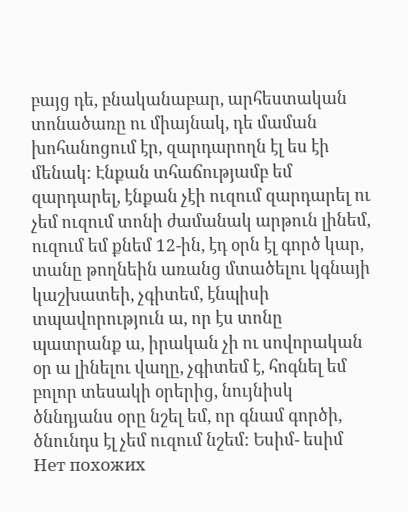բայց դե, բնականաբար, արհեստական տոնածառը ու միայնակ, դե մաման խոհանոցում էր, զարդարողն էլ ես էի մենակ: Էնքան տհաճությամբ եմ զարդարել, էնքան չէի ուզում զարդարել ու չեմ ուզում տոնի ժամանակ արթուն լինեմ, ուզում եմ քնեմ 12-ին, էդ օրն էլ գործ կար, տանը թողնեին առանց մտածելու կգնայի կաշխատեի, չգիտեմ, էնպիսի տպավորություն ա, որ էս տոնը պատրանք ա, իրական չի ու սովորական օր ա լինելու վաղը, չգիտեմ է, հոգնել եմ բոլոր տեսակի օրերից, նույնիսկ ծննդյանս օրը նշել եմ, որ գնամ գործի, ծնունդս էլ չեմ ուզում նշեմ: Եսիմ- եսիմ
Нет похожих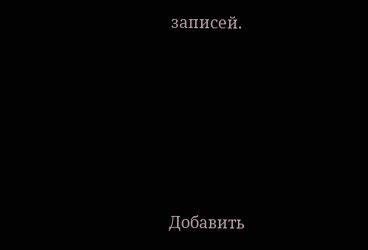записей.





Добавить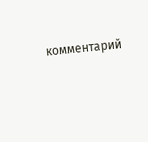комментарий